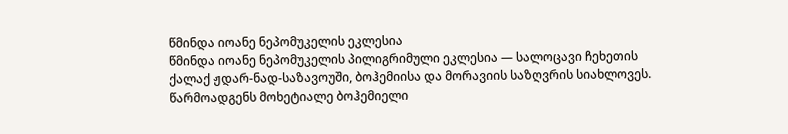წმინდა იოანე ნეპომუკელის ეკლესია
წმინდა იოანე ნეპომუკელის პილიგრიმული ეკლესია — სალოცავი ჩეხეთის ქალაქ ჟდარ-ნად-საზავოუში, ბოჰემიისა და მორავიის საზღვრის სიახლოვეს. წარმოადგენს მოხეტიალე ბოჰემიელი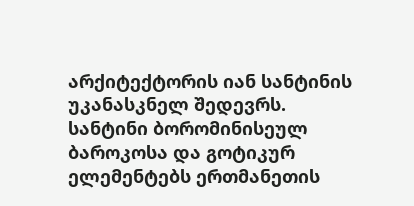არქიტექტორის იან სანტინის უკანასკნელ შედევრს. სანტინი ბორომინისეულ ბაროკოსა და გოტიკურ ელემენტებს ერთმანეთის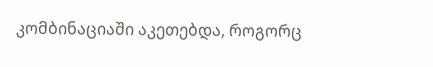კომბინაციაში აკეთებდა, როგორც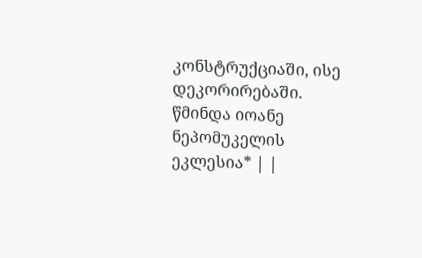კონსტრუქციაში, ისე დეკორირებაში.
წმინდა იოანე ნეპომუკელის ეკლესია* | |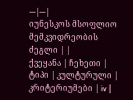---|---|
იუნესკოს მსოფლიო მემკვიდრეობის ძეგლი | |
ქვეყანა | ჩეხეთი |
ტიპი | კულტურული |
კრიტერიუმები | iv |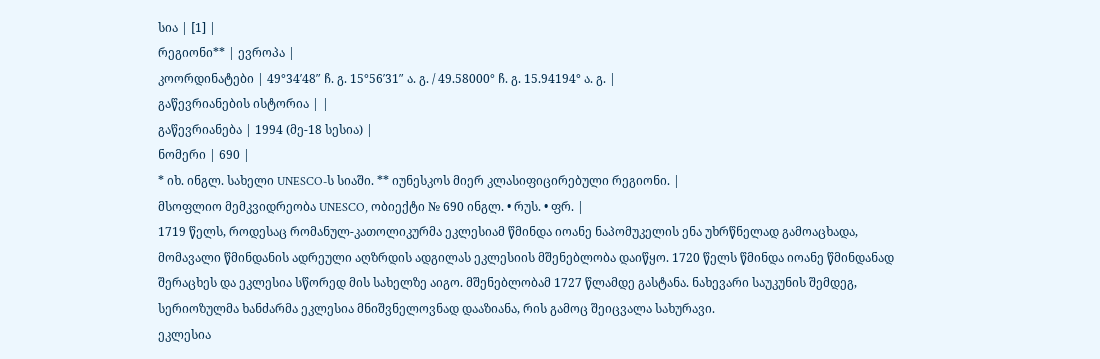სია | [1] |
რეგიონი** | ევროპა |
კოორდინატები | 49°34′48″ ჩ. გ. 15°56′31″ ა. გ. / 49.58000° ჩ. გ. 15.94194° ა. გ. |
გაწევრიანების ისტორია | |
გაწევრიანება | 1994 (მე-18 სესია) |
ნომერი | 690 |
* იხ. ინგლ. სახელი UNESCO-ს სიაში. ** იუნესკოს მიერ კლასიფიცირებული რეგიონი. |
მსოფლიო მემკვიდრეობა UNESCO, ობიექტი № 690 ინგლ. • რუს. • ფრ. |
1719 წელს, როდესაც რომანულ-კათოლიკურმა ეკლესიამ წმინდა იოანე ნაპომუკელის ენა უხრწნელად გამოაცხადა, მომავალი წმინდანის ადრეული აღზრდის ადგილას ეკლესიის მშენებლობა დაიწყო. 1720 წელს წმინდა იოანე წმინდანად შერაცხეს და ეკლესია სწორედ მის სახელზე აიგო. მშენებლობამ 1727 წლამდე გასტანა. ნახევარი საუკუნის შემდეგ, სერიოზულმა ხანძარმა ეკლესია მნიშვნელოვნად დააზიანა, რის გამოც შეიცვალა სახურავი.
ეკლესია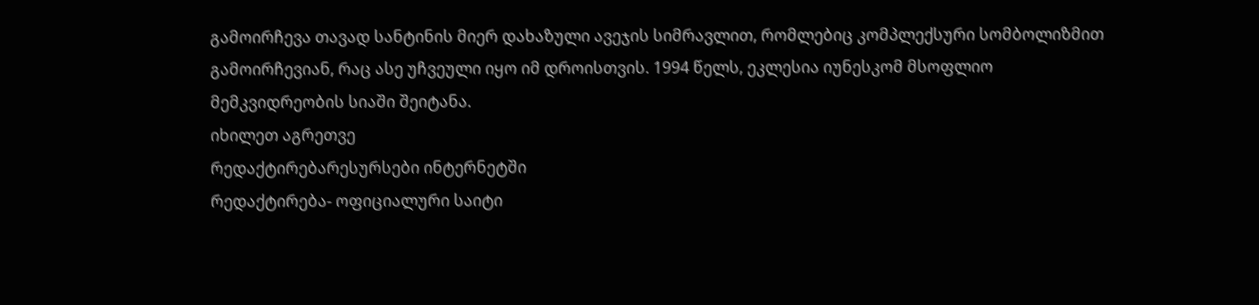გამოირჩევა თავად სანტინის მიერ დახაზული ავეჯის სიმრავლით, რომლებიც კომპლექსური სომბოლიზმით გამოირჩევიან, რაც ასე უჩვეული იყო იმ დროისთვის. 1994 წელს, ეკლესია იუნესკომ მსოფლიო მემკვიდრეობის სიაში შეიტანა.
იხილეთ აგრეთვე
რედაქტირებარესურსები ინტერნეტში
რედაქტირება- ოფიციალური საიტი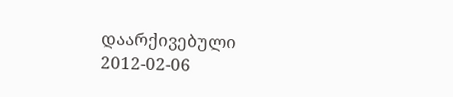დაარქივებული 2012-02-06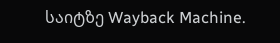საიტზე Wayback Machine.